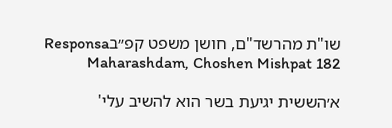שו"ת מהרשד"ם, חושן משפט קפ״בResponsa Maharashdam, Choshen Mishpat 182

א׳הששית יגיעת בשר הוא להשיב עלי'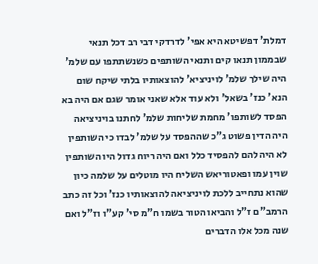דמלת' דפשיטא היא אפי' לדרדקי דבי רב דכל תנאי שבממון תנאו קים ותנאי השותפים כשנשתתפו עם שלמ' היה שילך שלמ' לויניציא' להוצאותיו בלתי שיקח שום הנא' כנז' בשאל' ולא עוד אלא שאני אומר שגם אם היה בא הפסד לשותפו' מחמת שליחות שלמ' לחתנו בויניציאה היה הדין פשוט ג"כ שההפסד על שלמ' לבדו כי השותפין לא היה להם להפסיד כלל ואם היה ריוח גדול היו השותפין שוין עמו ופאטוריאש השליח היו מוטלים על שלמה כיון שהוא נתחייב ללכת לויניציאה להוצאותיו כנז' וכל זה כתב הרמב"ם ז"ל והביאו הטור בשמו ח"מ סי' קע"ו וז"ל ואם שנה מכל אלו הדברים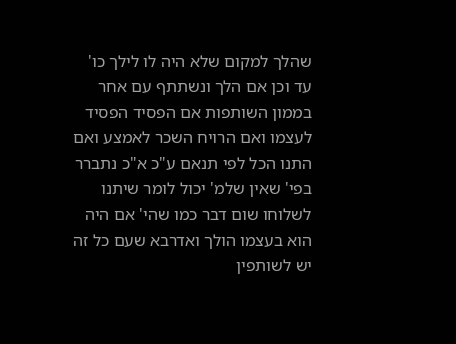שהלך למקום שלא היה לו לילך כו' עד וכן אם הלך ונשתתף עם אחר בממון השותפות אם הפסיד הפסיד לעצמו ואם הרויח השכר לאמצע ואם התנו הכל לפי תנאם ע"כ א"כ נתברר בפי' שאין שלמ' יכול לומר שיתנו לשלוחו שום דבר כמו שהי' אם היה הוא בעצמו הולך ואדרבא שעם כל זה יש לשותפין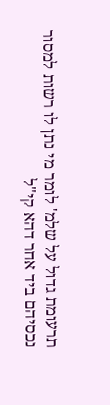תרעומת גדול על שלמ' לומר מי נתן לו רשות למסור נכסיהם ביד אחר דהא קי"ל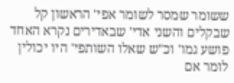ששומר שמסר לשומר אפי' הראשון קל שבקלים והשני אדי' שבאדירים נקרא האחד פושע גמו' וכ"ש שאלו השותפי' היו יכולין לומר אם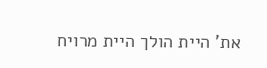את' היית הולך היית מרויח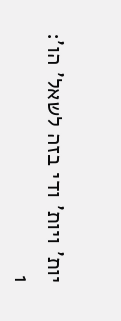יות' ויות' ודי בזה לשאל' הו':
1